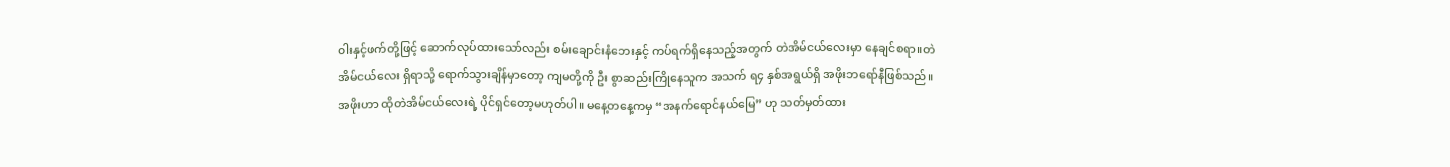၀ါးနှင့်ဖက်တို့ဖြင့် ဆောက်လုပ်ထားသော်လည်း စမ်းချောင်းနံဘေးနှင့် ကပ်ရက်ရှိနေသည့်အတွက် တဲအိမ်ငယ်လေးမှာ နေချင်စရာ။တဲအိမ်ငယ်လေး ရှိရာသို့ ရောက်သွားချိန်မှာတော့ ကျမတို့ကို ဦး စွာဆည်းကြိုနေသူက အသက် ရ၄ နှစ်အရွယ်ရှိ အဖိုးဘရော်နီဖြစ်သည်။
အဖိုးဟာ ထိုတဲအိမ်ငယ်လေးရဲ့ ပိုင်ရှင်တော့မဟုတ်ပါ။ မနေ့တနေ့ကမှ “အနက်ရောင်နယ်မြေ” ဟု သတ်မှတ်ထား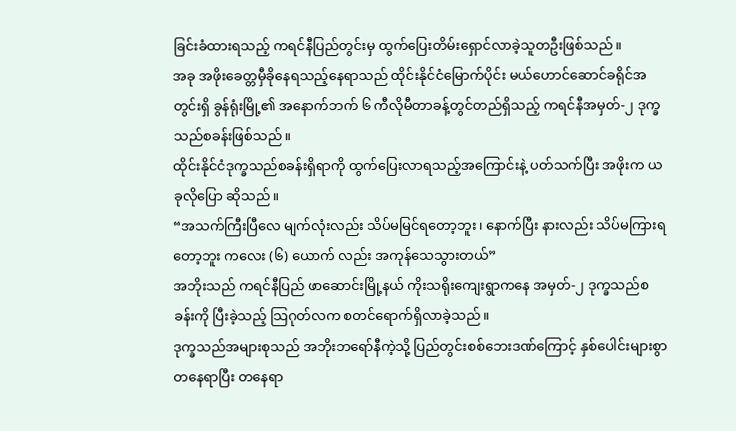ခြင်းခံထားရသည့် ကရင်နီပြည်တွင်းမှ ထွက်ပြေးတိမ်းရှောင်လာခဲ့သူတဦးဖြစ်သည်။
အခု အဖိုးခေတ္တမှီခိုနေရသည့်နေရာသည် ထိုင်းနိုင်ငံမြောက်ပိုင်း မယ်ဟောင်ဆောင်ခရိုင်အတွင်းရှိ ခွန်ရုံးမြို့၏ အနောက်ဘက် ၆ ကီလိုမီတာခန့်တွင်တည်ရှိသည့် ကရင်နီအမှတ်-၂ ဒုက္ခသည်စခန်းဖြစ်သည်။
ထိုင်းနိုင်ငံဒုက္ခသည်စခန်းရှိရာကို ထွက်ပြေးလာရသည့်အကြောင်းနဲ့ ပတ်သက်ပြီး အဖိုးက ယခုလိုပြော ဆိုသည်။
“အသက်ကြီးပြီလေ မျက်လုံးလည်း သိပ်မမြင်ရတော့ဘူး၊ နောက်ပြီး နားလည်း သိပ်မကြားရတော့ဘူး ကလေး (၆) ယောက် လည်း အကုန်သေသွားတယ်”
အဘိုးသည် ကရင်နီပြည် ဖာဆောင်းမြို့နယ် ကိုးသရိုးကျေးရွာကနေ အမှတ်-၂ ဒုက္ခသည်စခန်းကို ပြီးခဲ့သည့် သြဂုတ်လက စတင်ရောက်ရှိလာခဲ့သည်။
ဒုက္ခသည်အများစုသည် အဘိုးဘရော်နီကဲ့သို့ ပြည်တွင်းစစ်ဘေးဒဏ်ကြောင့် နှစ်ပေါင်းများစွာ တနေရာပြီး တနေရာ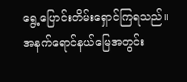ရွေ့ပြောင်းတိမ်းရှောင်ကြရသည်။ အနက်ရောင်နယ်မြေအတွင်း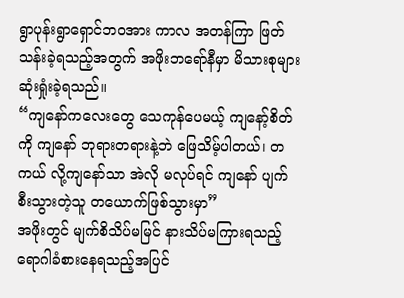ရွာပုန်းရွာရှောင်ဘဝအား ကာလ အတန်ကြာ ဖြတ်သန်းခဲ့ရသည့်အတွက် အဖိုးဘရော်နီမှာ မိသားစုများဆုံးရှုံးခဲ့ရသည်။
“ကျနော်ကလေးတွေ သေကုန်ပေမယ့် ကျနော့်စိတ်ကို ကျနော် ဘုရားတရားနဲ့ဘဲ ဖြေသိမ့်ပါတယ်၊ တကယ် လို့ကျနော်သာ အဲလို မလုပ်ရင် ကျနော် ပျက်စီးသွားတဲ့သူ တယောက်ဖြစ်သွားမှာ”
အဖိုးတွင် မျက်စိသိပ်မမြင် နားသိပ်မကြားရသည့် ရောဂါခံစားနေရသည့်အပြင်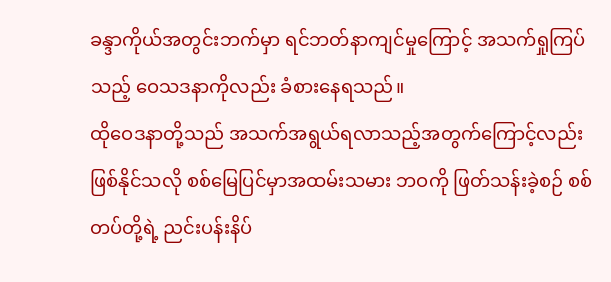ခန္ဒာကိုယ်အတွင်းဘက်မှာ ရင်ဘတ်နာကျင်မှုကြောင့် အသက်ရှုကြပ်သည့် ဝေသဒနာကိုလည်း ခံစားနေရသည်။
ထိုဝေဒနာတို့သည် အသက်အရွယ်ရလာသည့်အတွက်ကြောင့်လည်း ဖြစ်နိုင်သလို စစ်မြေပြင်မှာအထမ်းသမား ဘဝကို ဖြတ်သန်းခဲ့စဉ် စစ်တပ်တို့ရဲ့ ညင်းပန်းနိပ်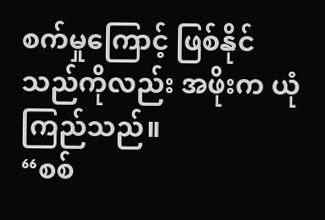စက်မှုကြောင့် ဖြစ်နိုင်သည်ကိုလည်း အဖိုးက ယုံကြည်သည်။
“စစ်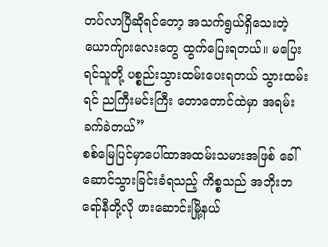တပ်လာပြီဆိုရင်တော့ အသက်ရွယ်ရှိသေးတဲ့ ယောက်ျားလေးတွေ ထွက်ပြေးရတယ်။ မပြေးရင်သူတို့ ပစ္စည်းသွားထမ်းပေးရတယ် သွားထမ်းရင် ညကြီးမင်းကြီး တောတောင်ထဲမှာ အရမ်းခက်ခဲတယ်”
စစ်မြေပြင်မှာပေါ်ထာအထမ်းသမားအဖြစ် ခေါ်ဆောင်သွားခြင်းခံရသည့် ကိစ္စသည် အဘိုးဘရော်နီတို့လို ဖားဆောင်းမြို့နယ်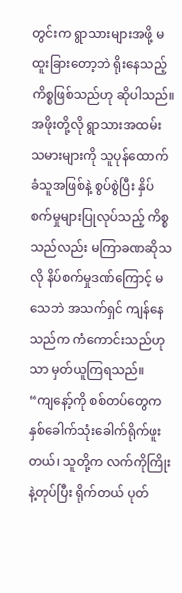တွင်းက ရွာသားများအဖို့ မထူးခြားတော့ဘဲ ရိုးနေသည့် ကိစ္စဖြစ်သည်ဟု ဆိုပါသည်။
အဖိုးတို့လို ရွာသားအထမ်းသမားများကို သူပုန်ထောက်ခံသူအဖြစ်နဲ့ စွပ်စွဲပြီး နှိပ်စက်မှုများပြုလုပ်သည့် ကိစ္စသည်လည်း မကြာခဏဆိုသလို နိပ်စက်မှုဒဏ်ကြောင့် မသေဘဲ အသက်ရှင် ကျန်နေသည်က ကံကောင်းသည်ဟုသာ မှတ်ယူကြရသည်။
“ကျနော့်ကို စစ်တပ်တွေက နှစ်ခေါက်သုံးခေါက်ရိုက်ဖူးတယ်၊ သူတို့က လက်ကိုကြိုးနဲ့တုပ်ပြီး ရိုက်တယ် ပုတ်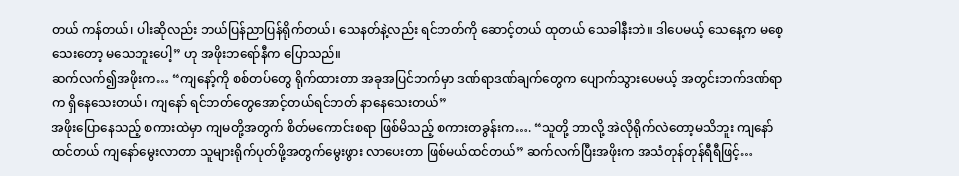တယ် ကန်တယ်၊ ပါးဆိုလည်း ဘယ်ပြန်ညာပြန်ရိုက်တယ်၊ သေနတ်နဲ့လည်း ရင်ဘတ်ကို ဆောင့်တယ် ထုတယ် သေခါနီးဘဲ။ ဒါပေမယ့် သေနေ့က မစေ့သေးတော့ မသေဘူးပေါ့” ဟု အဖိုးဘရော်နီက ပြောသည်။
ဆက်လက်၍အဖိုးက… “ကျနော့်ကို စစ်တပ်တွေ ရိုက်ထားတာ အခုအပြင်ဘက်မှာ ဒဏ်ရာဒဏ်ချက်တွေက ပျောက်သွားပေမယ့် အတွင်းဘက်ဒဏ်ရာက ရှိနေသေးတယ်၊ ကျနော် ရင်ဘတ်တွေအောင့်တယ်ရင်ဘတ် နာနေသေးတယ်”
အဖိုးပြောနေသည့် စကားထဲမှာ ကျမတို့အတွက် စိတ်မကောင်းစရာ ဖြစ်မိသည့် စကားတခွန်းက…. “သူတို့ ဘာလို့ အဲလိုရိုက်လဲတော့မသိဘူး ကျနော်ထင်တယ် ကျနော်မွေးလာတာ သူများရိုက်ပုတ်ဖို့အတွက်မွေးဖွား လာပေးတာ ဖြစ်မယ်ထင်တယ်” ဆက်လက်ပြီးအဖိုးက အသံတုန်တုန်ရီရီဖြင့်…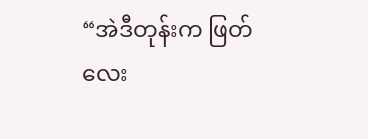“အဲဒီတုန်းက ဖြတ်လေး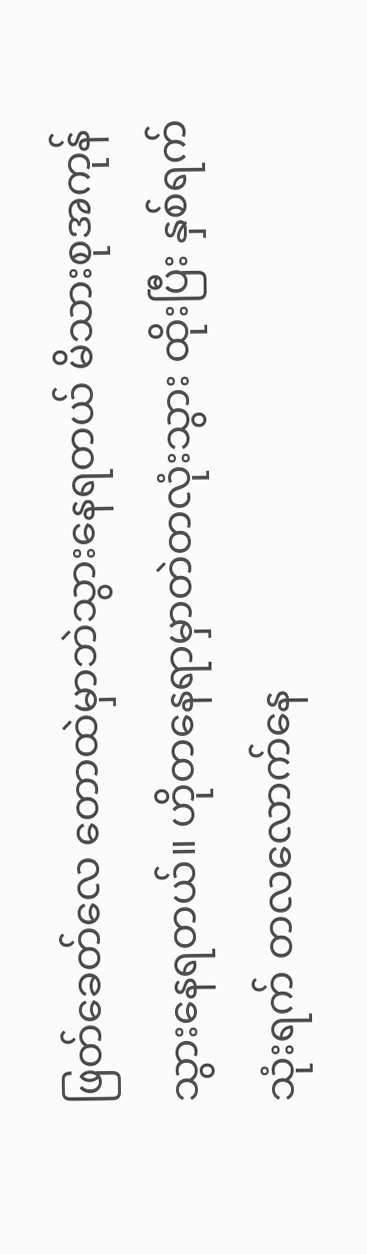ဖြတ်ခေတ်လေ တောထဲမှာဘဲသွားနေရတယ် မိသားစုအကုန် သွားနေရတယ်။ ဟိုတနေရာမှာတဲတလုံးသွား ထိုးပြီး နှစ်ရက်သုံးရက် တလလောက်နေ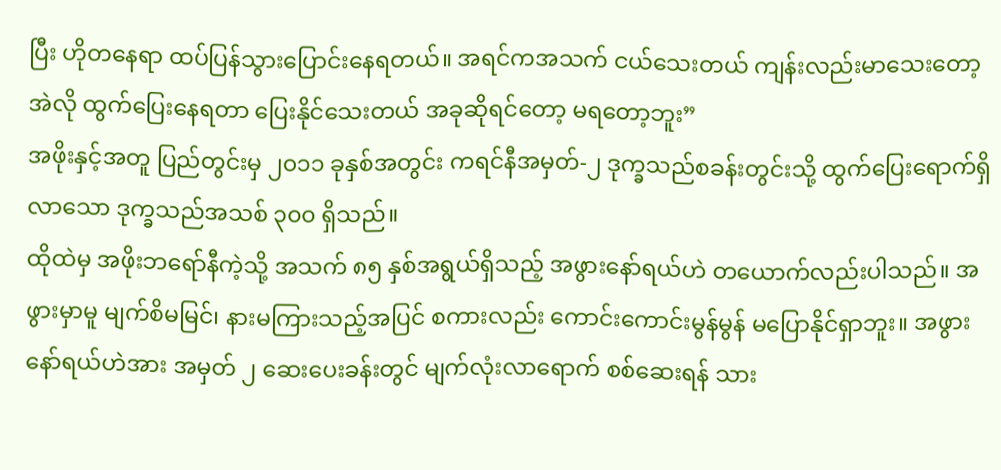ပြီး ဟိုတနေရာ ထပ်ပြန်သွားပြောင်းနေရတယ်။ အရင်ကအသက် ငယ်သေးတယ် ကျန်းလည်းမာသေးတော့ အဲလို ထွက်ပြေးနေရတာ ပြေးနိုင်သေးတယ် အခုဆိုရင်တော့ မရတော့ဘူး”
အဖိုးနှင့်အတူ ပြည်တွင်းမှ ၂၀၁၁ ခုနှစ်အတွင်း ကရင်နီအမှတ်-၂ ဒုက္ခသည်စခန်းတွင်းသို့ ထွက်ပြေးရောက်ရှိ လာသော ဒုက္ခသည်အသစ် ၃၀၀ ရှိသည်။
ထိုထဲမှ အဖိုးဘရော်နီကဲ့သို့ အသက် ၈၅ နှစ်အရွယ်ရှိသည့် အဖွားနော်ရယ်ဟဲ တယောက်လည်းပါသည်။ အဖွားမှာမူ မျက်စိမမြင်၊ နားမကြားသည့်အပြင် စကားလည်း ကောင်းကောင်းမွန်မွန် မပြောနိုင်ရှာဘူး။ အဖွား နော်ရယ်ဟဲအား အမှတ် ၂ ဆေးပေးခန်းတွင် မျက်လုံးလာရောက် စစ်ဆေးရန် သား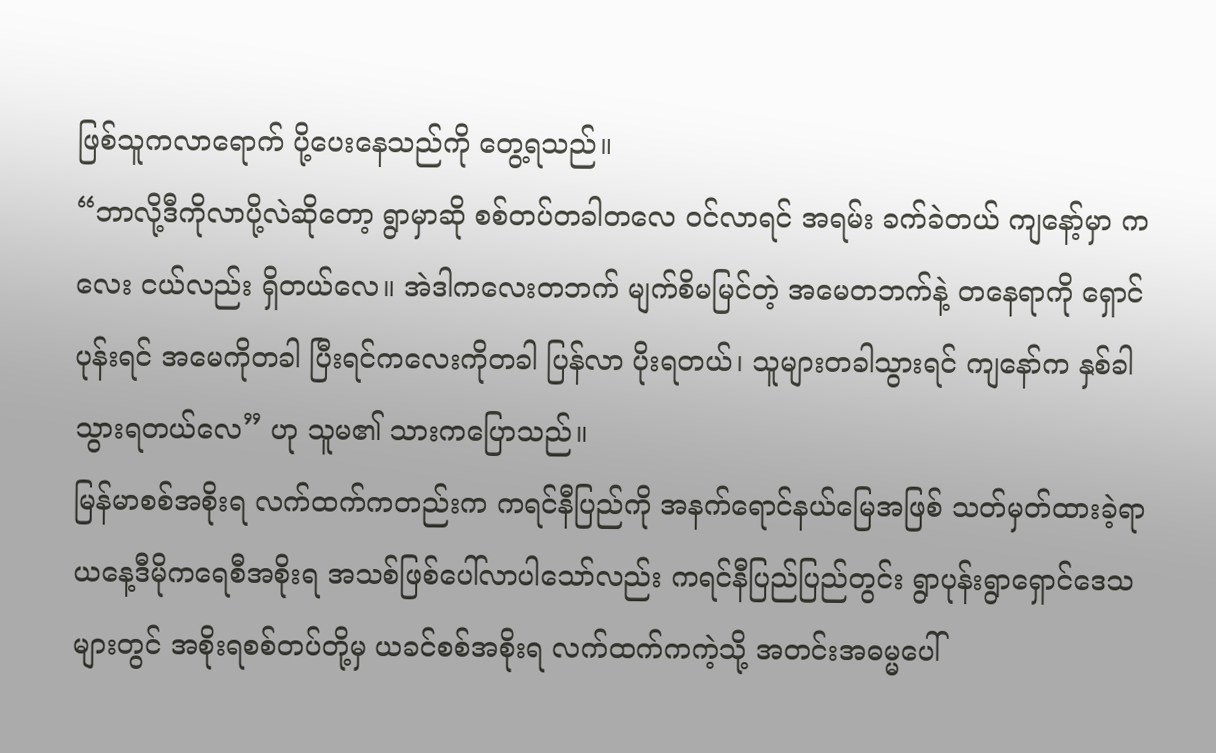ဖြစ်သူကလာရောက် ပို့ပေးနေသည်ကို တွေ့ရသည်။
“ဘာလို့ဒီကိုလာပို့လဲဆိုတော့ ရွာမှာဆို စစ်တပ်တခါတလေ ၀င်လာရင် အရမ်း ခက်ခဲတယ် ကျနော့်မှာ ကလေး ငယ်လည်း ရှိတယ်လေ။ အဲဒါကလေးတဘက် မျက်စိမမြင်တဲ့ အမေတဘက်နဲ့ တနေရာကို ရှောင်ပုန်းရင် အမေကိုတခါ ပြီးရင်ကလေးကိုတခါ ပြန်လာ ပိုးရတယ်၊ သူများတခါသွားရင် ကျနော်က နှစ်ခါသွားရတယ်လေ” ဟု သူမ၏ သားကပြောသည်။
မြန်မာစစ်အစိုးရ လက်ထက်ကတည်းက ကရင်နီပြည်ကို အနက်ရောင်နယ်မြေအဖြစ် သတ်မှတ်ထားခဲ့ရာ ယနေ့ဒီမိုကရေစီအစိုးရ အသစ်ဖြစ်ပေါ်လာပါသော်လည်း ကရင်နီပြည်ပြည်တွင်း ရွာပုန်းရွာရှောင်ဒေသများတွင် အစိုးရစစ်တပ်တို့မှ ယခင်စစ်အစိုးရ လက်ထက်ကကဲ့သို့ အတင်းအဓမ္မပေါ်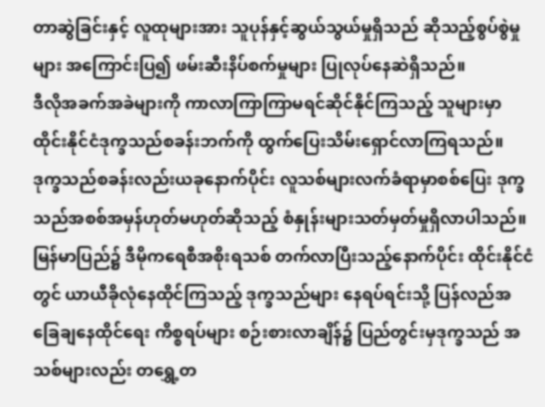တာဆွဲခြင်းနှင့် လူထုများအား သူပုန်နှင့်ဆွယ်သွယ်မှုရှိသည် ဆိုသည့်စွပ်စွဲမှုများ အကြောင်းပြ၍ ဖမ်းဆီးနိပ်စက်မှုများ ပြုလုပ်နေဆဲရှိသည်။
ဒီလိုအခက်အခဲများကို ကာလာကြာကြာမရင်ဆိုင်နိုင်ကြသည့် သူများမှာ ထိုင်းနိုင်ငံဒုက္ခသည်စခန်းဘက်ကို ထွက်ပြေးသိမ်းရှောင်လာကြရသည်။ ဒုက္ခသည်စခန်းလည်းယခုနောက်ပိုင်း လူသစ်များလက်ခံရာမှာစစ်ပြေး ဒုက္ခသည်အစစ်အမှန်ဟုတ်မဟုတ်ဆိုသည့် စံနှုန်းများသတ်မှတ်မှုရှိလာပါသည်။
မြန်မာပြည်၌ ဒီမိုကရေစီအစိုးရသစ် တက်လာပြီးသည့်နောက်ပိုင်း ထိုင်းနိုင်ငံတွင် ယာယီခိုလုံနေထိုင်ကြသည့် ဒုက္ခသည်များ နေရပ်ရင်းသို့ ပြန်လည်အခြေချနေထိုင်ရေး ကိစ္စရပ်များ စဉ်းစားလာချိန်၌ ပြည်တွင်းမှဒုက္ခသည် အသစ်များလည်း တရွှေ့တ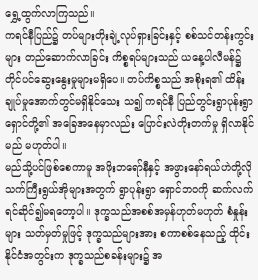ရွှေ့ထွက်လာကြသည်။
ကရင်နီပြည်၌ တပ်များတိုးချဲ့လုပ်ရှားခြင်းနှင့် စစ်သင်တန်းကွင်းများ တည်ဆောက်လာခြင်း ကိစ္စရပ်များသည် ယနေ့ပါလီမန်၌ တိုင်ပင်ဆွေးနွေးမှုများမရှိပေ။ တပ်ကိစ္စသည် အစိုးရ၏ ထိန်းချုပ်မှုအောက်တွင်မရှိနိုင်သေး သ၍ ကရင်နီ ပြည်တွင်းရွာပုန်းရွာရှောင်တို့၏ အခြေအနေမှာလည်း ပြောင်းလဲတိုးတက်မှု ရှိလာနိုင်မည် မဟုတ်ပါ။
မည်သို့ပင်ဖြစ်စေကာမူ အဖိုးဘရော်နီနှင့် အဖွားနော်ရယ်ဟဲတို့လို သက်ကြီးရွယ်အိုများအတွက် ရွာပုန်းရွာ ရှောင်ဘဝကို ဆက်လက်ရင်ဆိုင်၍မရတော့ပါ။ ဒုက္ခသည်အစစ်အမှန်ဟုတ်မဟုတ် စံနှုန်းများ သတ်မှတ်မှုဖြင့် ဒုက္ခသည်များအား စကာစစ်နေသည့် ထိုင်းနိုင်ငံအတွင်းက ဒုက္ခသည်စခန်းများ၌ အ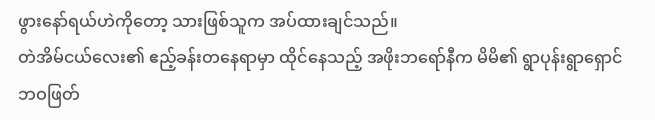ဖွားနော်ရယ်ဟဲကိုတော့ သားဖြစ်သူက အပ်ထားချင်သည်။
တဲအိမ်ငယ်လေး၏ ဧည့်ခန်းတနေရာမှာ ထိုင်နေသည့် အဖိုးဘရော်နီက မိမိ၏ ရွာပုန်းရွာရှောင်ဘဝဖြတ်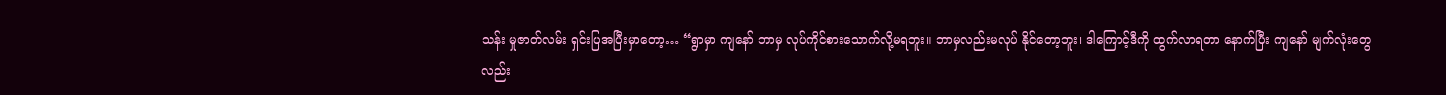သန်း မှုဇာတ်လမ်း ရှင်းပြအပြီးမှာတော့… “ရွာမှာ ကျနော် ဘာမှ လုပ်ကိုင်စားသောက်လို့မရဘူး။ ဘာမှလည်းမလုပ် နိုင်တော့ဘူး၊ ဒါကြောင့်ဒီကို ထွက်လာရတာ နောက်ပြီး ကျနော် မျက်လုံးတွေလည်း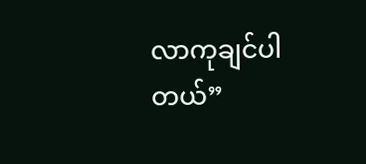လာကုချင်ပါတယ်”